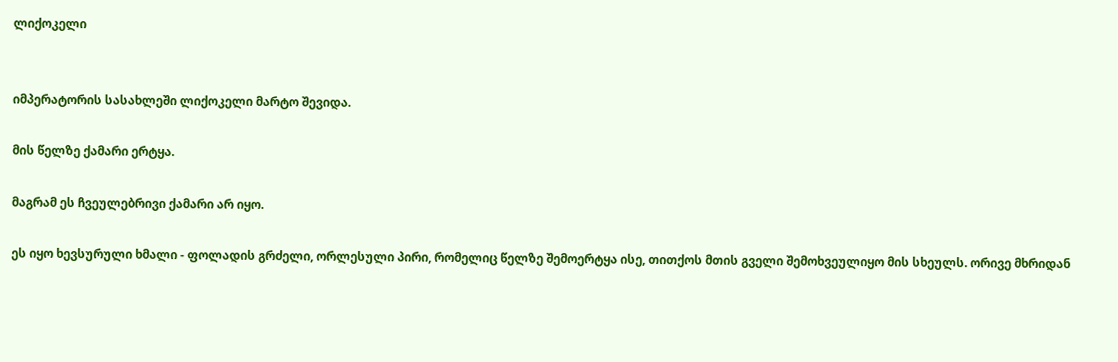ლიქოკელი


იმპერატორის სასახლეში ლიქოკელი მარტო შევიდა.

მის წელზე ქამარი ერტყა.

მაგრამ ეს ჩვეულებრივი ქამარი არ იყო.

ეს იყო ხევსურული ხმალი - ფოლადის გრძელი, ორლესული პირი, რომელიც წელზე შემოერტყა ისე, თითქოს მთის გველი შემოხვეულიყო მის სხეულს. ორივე მხრიდან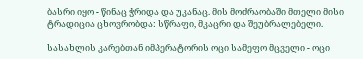ბასრი იყო - წინაც ჭრიდა და უკანაც. მის მოძრაობაში მთელი მისი ტრადიცია ცხოვრობდა: სწრაფი, მკაცრი და შეუბრალებელი.

სასახლის კარებთან იმპერატორის ოცი სამეფო მცველი - ოცი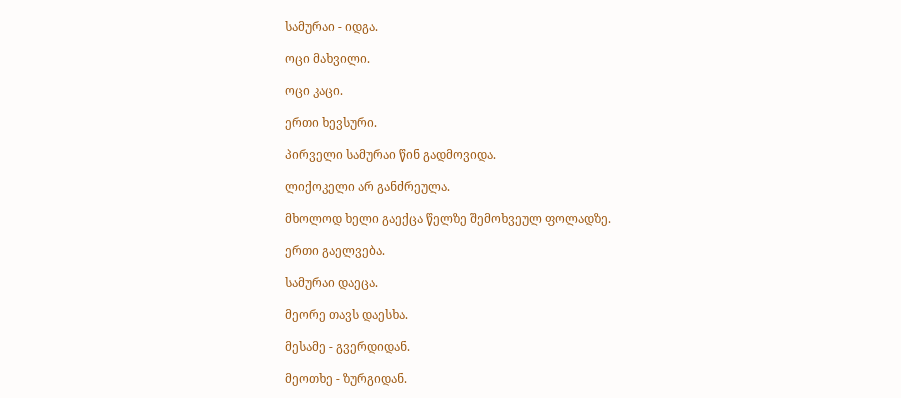სამურაი - იდგა.

ოცი მახვილი.

ოცი კაცი.

ერთი ხევსური.

პირველი სამურაი წინ გადმოვიდა.

ლიქოკელი არ განძრეულა.

მხოლოდ ხელი გაექცა წელზე შემოხვეულ ფოლადზე.

ერთი გაელვება.

სამურაი დაეცა.

მეორე თავს დაესხა.

მესამე - გვერდიდან.

მეოთხე - ზურგიდან.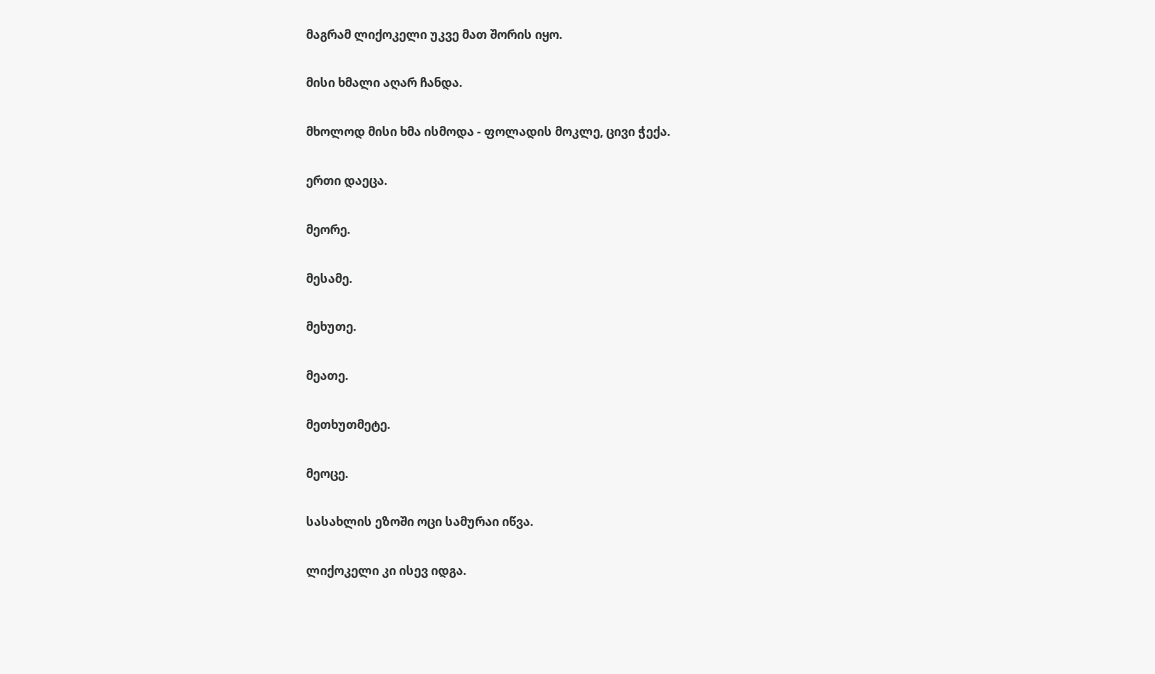მაგრამ ლიქოკელი უკვე მათ შორის იყო.

მისი ხმალი აღარ ჩანდა.

მხოლოდ მისი ხმა ისმოდა - ფოლადის მოკლე, ცივი ჭექა.

ერთი დაეცა.

მეორე.

მესამე.

მეხუთე.

მეათე.

მეთხუთმეტე.

მეოცე.

სასახლის ეზოში ოცი სამურაი იწვა.

ლიქოკელი კი ისევ იდგა.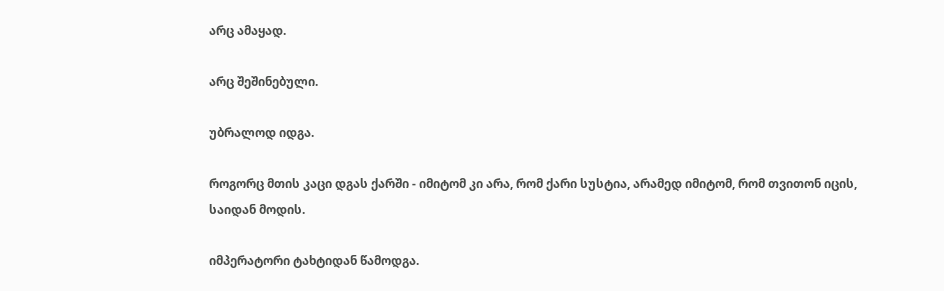არც ამაყად.

არც შეშინებული.

უბრალოდ იდგა.

როგორც მთის კაცი დგას ქარში - იმიტომ კი არა, რომ ქარი სუსტია, არამედ იმიტომ, რომ თვითონ იცის, საიდან მოდის.

იმპერატორი ტახტიდან წამოდგა.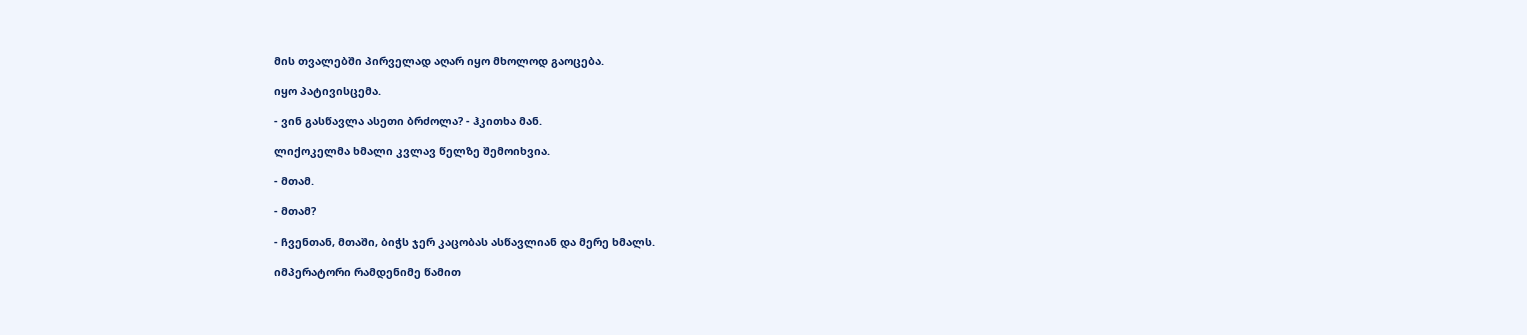მის თვალებში პირველად აღარ იყო მხოლოდ გაოცება.

იყო პატივისცემა.

- ვინ გასწავლა ასეთი ბრძოლა? - ჰკითხა მან.

ლიქოკელმა ხმალი კვლავ წელზე შემოიხვია.

- მთამ.

- მთამ?

- ჩვენთან, მთაში, ბიჭს ჯერ კაცობას ასწავლიან და მერე ხმალს.

იმპერატორი რამდენიმე წამით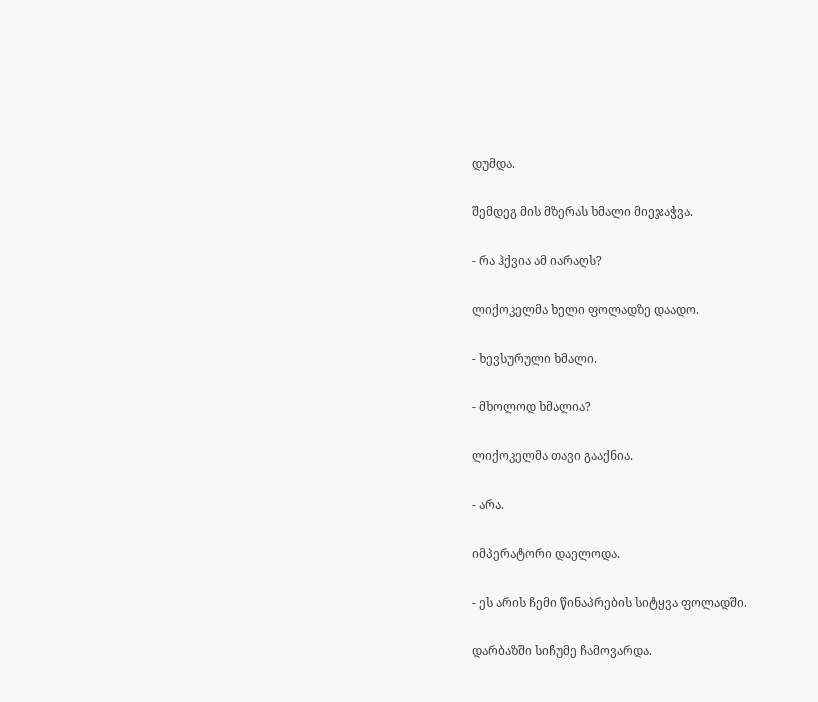დუმდა.

შემდეგ მის მზერას ხმალი მიეჯაჭვა.

- რა ჰქვია ამ იარაღს?

ლიქოკელმა ხელი ფოლადზე დაადო.

- ხევსურული ხმალი.

- მხოლოდ ხმალია?

ლიქოკელმა თავი გააქნია.

- არა.

იმპერატორი დაელოდა.

- ეს არის ჩემი წინაპრების სიტყვა ფოლადში.

დარბაზში სიჩუმე ჩამოვარდა.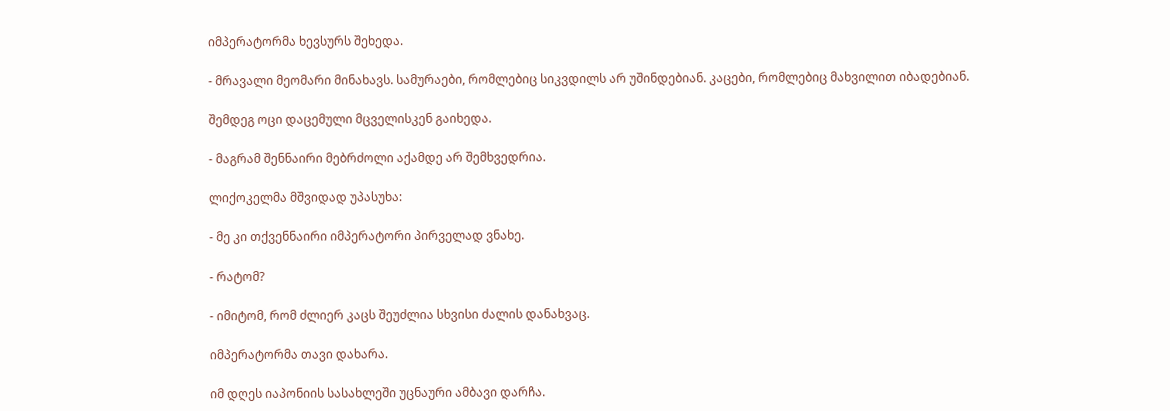იმპერატორმა ხევსურს შეხედა.

- მრავალი მეომარი მინახავს. სამურაები, რომლებიც სიკვდილს არ უშინდებიან. კაცები, რომლებიც მახვილით იბადებიან.

შემდეგ ოცი დაცემული მცველისკენ გაიხედა.

- მაგრამ შენნაირი მებრძოლი აქამდე არ შემხვედრია.

ლიქოკელმა მშვიდად უპასუხა:

- მე კი თქვენნაირი იმპერატორი პირველად ვნახე.

- რატომ?

- იმიტომ, რომ ძლიერ კაცს შეუძლია სხვისი ძალის დანახვაც.

იმპერატორმა თავი დახარა.

იმ დღეს იაპონიის სასახლეში უცნაური ამბავი დარჩა.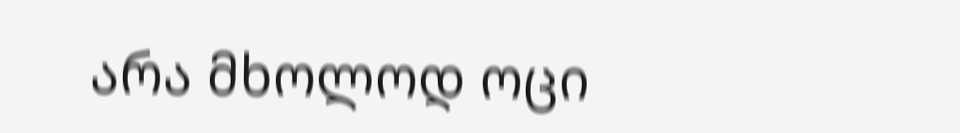არა მხოლოდ ოცი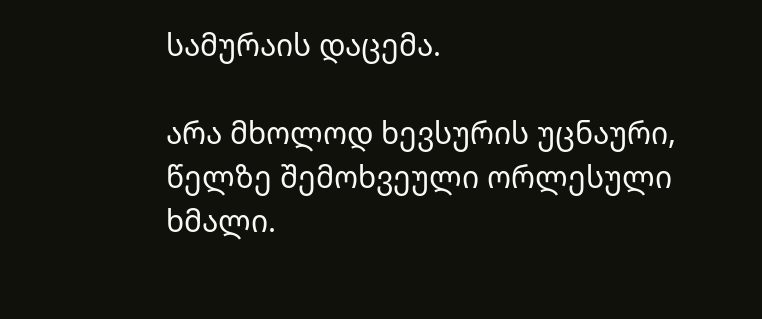სამურაის დაცემა.

არა მხოლოდ ხევსურის უცნაური, წელზე შემოხვეული ორლესული ხმალი.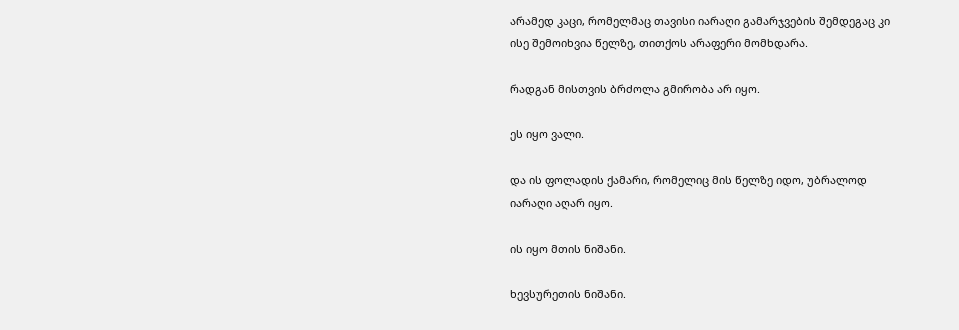არამედ კაცი, რომელმაც თავისი იარაღი გამარჯვების შემდეგაც კი ისე შემოიხვია წელზე, თითქოს არაფერი მომხდარა.

რადგან მისთვის ბრძოლა გმირობა არ იყო.

ეს იყო ვალი.

და ის ფოლადის ქამარი, რომელიც მის წელზე იდო, უბრალოდ იარაღი აღარ იყო.

ის იყო მთის ნიშანი.

ხევსურეთის ნიშანი.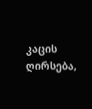კაცის ღირსება,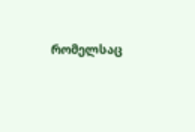რომელსაც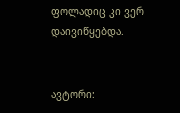ფოლადიც კი ვერ დაივიწყებდა.


ავტორი: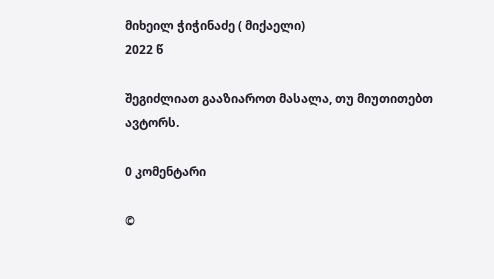მიხეილ ჭიჭინაძე ( მიქაელი)
2022 წ

შეგიძლიათ გააზიაროთ მასალა, თუ მიუთითებთ ავტორს.

0 კომენტარი

©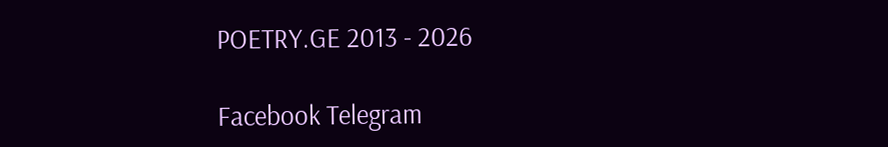POETRY.GE 2013 - 2026

Facebook Telegram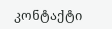კონტაქტი